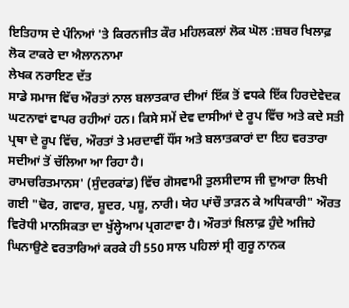ਇਤਿਹਾਸ ਦੇ ਪੰਨਿਆਂ 'ਤੇ ਕਿਰਨਜੀਤ ਕੌਰ ਮਹਿਲਕਲਾਂ ਲੋਕ ਘੋਲ :ਜ਼ਬਰ ਖਿਲਾਫ਼ ਲੋਕ ਟਾਕਰੇ ਦਾ ਐਲਾਨਨਾਮਾ
ਲੇਖਕ ਨਰਾਇਣ ਦੱਤ
ਸਾਡੇ ਸਮਾਜ ਵਿੱਚ ਔਰਤਾਂ ਨਾਲ ਬਲਾਤਕਾਰ ਦੀਆਂ ਇੱਕ ਤੋਂ ਵਧਕੇ ਇੱਕ ਹਿਰਦੇਵੇਦਕ ਘਟਨਾਵਾਂ ਵਾਪਰ ਰਹੀਆਂ ਹਨ। ਕਿਸੇ ਸਮੇਂ ਦੇਵ ਦਾਸੀਆਂ ਦੇ ਰੂਪ ਵਿੱਚ ਅਤੇ ਕਦੇ ਸਤੀ ਪ੍ਰਥਾ ਦੇ ਰੂਪ ਵਿੱਚ, ਔਰਤਾਂ ਤੇ ਮਰਦਾਵੀਂ ਧੌਂਸ ਅਤੇ ਬਲਾਤਕਾਰਾਂ ਦਾ ਇਹ ਵਰਤਾਰਾ ਸਦੀਆਂ ਤੋਂ ਚੱਲਿਆ ਆ ਰਿਹਾ ਹੈ।
ਰਾਮਚਰਿਤਮਾਨਸ' (ਸੁੰਦਰਕਾਂਡ) ਵਿੱਚ ਗੋਸਵਾਮੀ ਤੁਲਸੀਦਾਸ ਜੀ ਦੁਆਰਾ ਲਿਖੀ ਗਈ "ਢੋਰ, ਗਵਾਰ, ਸ਼ੂਦਰ, ਪਸ਼ੂ, ਨਾਰੀ। ਯੇਹ ਪਾਂਚੌ ਤਾੜਨ ਕੇ ਅਧਿਕਾਰੀ" ਔਰਤ ਵਿਰੋਧੀ ਮਾਨਸਿਕਤਾ ਦਾ ਖੁੱਲ੍ਹੇਆਮ ਪ੍ਰਗਟਾਵਾ ਹੈ। ਔਰਤਾਂ ਖ਼ਿਲਾਫ਼ ਹੁੰਦੇ ਅਜਿਹੇ ਘਿਨਾਉਣੇ ਵਰਤਾਰਿਆਂ ਕਰਕੇ ਹੀ 550 ਸਾਲ ਪਹਿਲਾਂ ਸ੍ਰੀ ਗੁਰੂ ਨਾਨਕ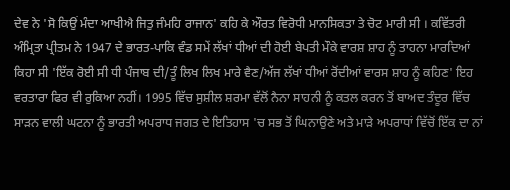ਦੇਵ ਨੇ 'ਸੋ ਕਿਉਂ ਮੰਦਾ ਆਖੀਐ ਜਿਤੁ ਜੰਮਹਿ ਰਾਜਾਨ' ਕਹਿ ਕੇ ਔਰਤ ਵਿਰੋਧੀ ਮਾਨਸਿਕਤਾ ਤੇ ਚੋਟ ਮਾਰੀ ਸੀ । ਕਵਿੱਤਰੀ ਅੰਮ੍ਰਿਤਾ ਪ੍ਰੀਤਮ ਨੇ 1947 ਦੇ ਭਾਰਤ-ਪਾਕਿ ਵੰਡ ਸਮੇਂ ਲੱਖਾਂ ਧੀਆਂ ਦੀ ਹੋਈ ਬੇਪਤੀ ਮੌਕੇ ਵਾਰਸ਼ ਸ਼ਾਹ ਨੂੰ ਤਾਹਨਾ ਮਾਰਦਿਆਂ ਕਿਹਾ ਸੀ 'ਇੱਕ ਰੋਈ ਸੀ ਧੀ ਪੰਜਾਬ ਦੀ/ਤੂੰ ਲਿਖ ਲਿਖ ਮਾਰੇ ਵੈਣ/ਅੱਜ ਲੱਖਾਂ ਧੀਆਂ ਰੋਂਦੀਆਂ ਵਾਰਸ ਸ਼ਾਹ ਨੂੰ ਕਹਿਣ' ਇਹ ਵਰਤਾਰਾ ਫਿਰ ਵੀ ਰੁਕਿਆ ਨਹੀਂ। 1995 ਵਿੱਚ ਸੁਸ਼ੀਲ ਸ਼ਰਮਾ ਵੱਲੋਂ ਨੈਨਾ ਸਾਹਨੀ ਨੂੰ ਕਤਲ ਕਰਨ ਤੋਂ ਬਾਅਦ ਤੰਦੂਰ ਵਿੱਚ ਸਾੜਨ ਵਾਲੀ ਘਟਨਾ ਨੂੰ ਭਾਰਤੀ ਅਪਰਾਧ ਜਗਤ ਦੇ ਇਤਿਹਾਸ 'ਚ ਸਭ ਤੋਂ ਘਿਨਾਉਣੇ ਅਤੇ ਮਾੜੇ ਅਪਰਾਧਾਂ ਵਿੱਚੋਂ ਇੱਕ ਦਾ ਨਾਂ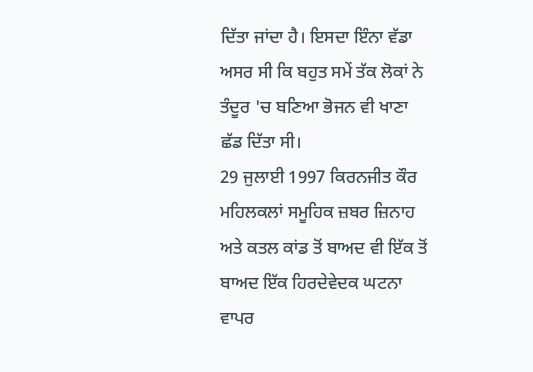ਦਿੱਤਾ ਜਾਂਦਾ ਹੈ। ਇਸਦਾ ਇੰਨਾ ਵੱਡਾ ਅਸਰ ਸੀ ਕਿ ਬਹੁਤ ਸਮੇਂ ਤੱਕ ਲੋਕਾਂ ਨੇ ਤੰਦੂਰ 'ਚ ਬਣਿਆ ਭੋਜਨ ਵੀ ਖਾਣਾ ਛੱਡ ਦਿੱਤਾ ਸੀ।
29 ਜੁਲਾਈ 1997 ਕਿਰਨਜੀਤ ਕੌਰ ਮਹਿਲਕਲਾਂ ਸਮੂਹਿਕ ਜ਼ਬਰ ਜ਼ਿਨਾਹ ਅਤੇ ਕਤਲ ਕਾਂਡ ਤੋਂ ਬਾਅਦ ਵੀ ਇੱਕ ਤੋਂ ਬਾਅਦ ਇੱਕ ਹਿਰਦੇਵੇਦਕ ਘਟਨਾ ਵਾਪਰ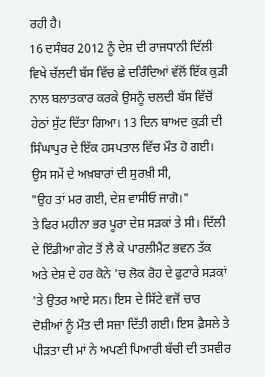ਰਹੀ ਹੈ।
16 ਦਸੰਬਰ 2012 ਨੂੰ ਦੇਸ਼ ਦੀ ਰਾਜਧਾਨੀ ਦਿੱਲੀ ਵਿਖੇ ਚੱਲਦੀ ਬੱਸ ਵਿੱਚ ਛੇ ਦਰਿੰਦਿਆਂ ਵੱਲੋਂ ਇੱਕ ਕੁੜੀ ਨਾਲ ਬਲਾਤਕਾਰ ਕਰਕੇ ਉਸਨੂੰ ਚਲਦੀ ਬੱਸ ਵਿੱਚੋਂ ਹੇਠਾਂ ਸੁੱਟ ਦਿੱਤਾ ਗਿਆ। 13 ਦਿਨ ਬਾਅਦ ਕੁੜੀ ਦੀ ਸਿੰਘਾਪੁਰ ਦੇ ਇੱਕ ਹਸਪਤਾਲ ਵਿੱਚ ਮੌਤ ਹੋ ਗਈ। ਉਸ ਸਮੇਂ ਦੇ ਅਖ਼ਬਾਰਾਂ ਦੀ ਸੁਰਖ਼ੀ ਸੀ,
"ਉਹ ਤਾਂ ਮਰ ਗਈ, ਦੇਸ਼ ਵਾਸੀਓ ਜਾਗੋ।"
ਤੇ ਫਿਰ ਮਹੀਨਾ ਭਰ ਪੂਰਾ ਦੇਸ਼ ਸੜਕਾਂ ਤੇ ਸੀ। ਦਿੱਲੀ ਦੇ ਇੰਡੀਆ ਗੇਟ ਤੋਂ ਲੈ ਕੇ ਪਾਰਲੀਮੈਂਟ ਭਵਨ ਤੱਕ ਅਤੇ ਦੇਸ਼ ਦੇ ਹਰ ਕੋਨੇ 'ਚ ਲੋਕ ਰੋਹ ਦੇ ਫੁਟਾਰੇ ਸੜਕਾਂ 'ਤੇ ਉਤਰ ਆਏ ਸਨ। ਇਸ ਦੇ ਸਿੱਟੇ ਵਜੋਂ ਚਾਰ ਦੋਸ਼ੀਆਂ ਨੂੰ ਮੌਤ ਦੀ ਸਜ਼ਾ ਦਿੱਤੀ ਗਈ। ਇਸ ਫ਼ੈਸਲੇ ਤੇ ਪੀੜਤਾ ਦੀ ਮਾਂ ਨੇ ਅਪਣੀ ਪਿਆਰੀ ਬੱਚੀ ਦੀ ਤਸਵੀਰ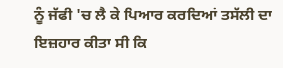ਨੂੰ ਜੱਫੀ 'ਚ ਲੈ ਕੇ ਪਿਆਰ ਕਰਦਿਆਂ ਤਸੱਲੀ ਦਾ ਇਜ਼ਹਾਰ ਕੀਤਾ ਸੀ ਕਿ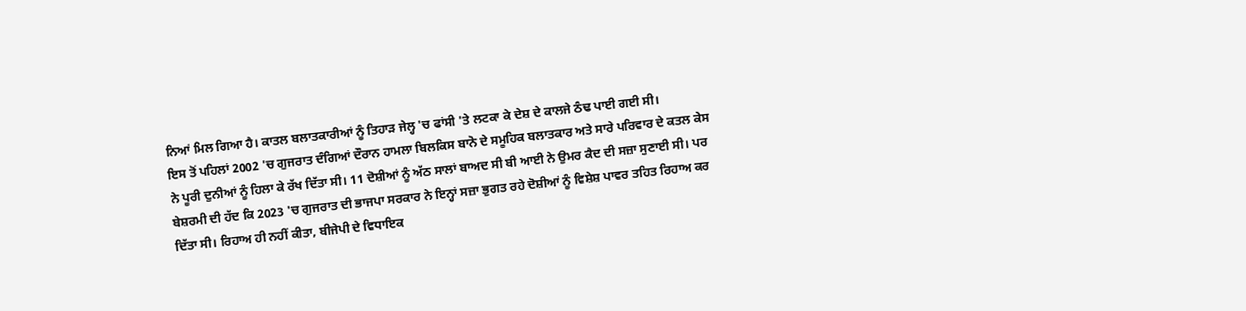ਨਿਆਂ ਮਿਲ ਗਿਆ ਹੈ। ਕਾਤਲ ਬਲਾਤਕਾਰੀਆਂ ਨੂੰ ਤਿਹਾੜ ਜੇਲ੍ਹ 'ਚ ਫਾਂਸੀ 'ਤੇ ਲਟਕਾ ਕੇ ਦੇਸ਼ ਦੇ ਕਾਲਜੇ ਠੰਢ ਪਾਈ ਗਈ ਸੀ।
ਇਸ ਤੋਂ ਪਹਿਲਾਂ 2002 'ਚ ਗੁਜਰਾਤ ਦੰਗਿਆਂ ਦੌਰਾਨ ਹਾਮਲਾ ਬਿਲਕਿਸ ਬਾਨੋ ਦੇ ਸਮੂਹਿਕ ਬਲਾਤਕਾਰ ਅਤੇ ਸਾਰੇ ਪਰਿਵਾਰ ਦੇ ਕਤਲ ਕੇਸ ਨੇ ਪੂਰੀ ਦੁਨੀਆਂ ਨੂੰ ਹਿਲਾ ਕੇ ਰੱਖ ਦਿੱਤਾ ਸੀ। 11 ਦੋਸ਼ੀਆਂ ਨੂੰ ਅੱਠ ਸਾਲਾਂ ਬਾਅਦ ਸੀ ਬੀ ਆਈ ਨੇ ਉਮਰ ਕੈਦ ਦੀ ਸਜ਼ਾ ਸੁਣਾਈ ਸੀ। ਪਰ ਬੇਸ਼ਰਮੀ ਦੀ ਹੱਦ ਕਿ 2023 'ਚ ਗੁਜਰਾਤ ਦੀ ਭਾਜਪਾ ਸਰਕਾਰ ਨੇ ਇਨ੍ਹਾਂ ਸਜ਼ਾ ਭੁਗਤ ਰਹੇ ਦੋਸ਼ੀਆਂ ਨੂੰ ਵਿਸ਼ੇਸ਼ ਪਾਵਰ ਤਹਿਤ ਰਿਹਾਅ ਕਰ ਦਿੱਤਾ ਸੀ। ਰਿਹਾਅ ਹੀ ਨਹੀਂ ਕੀਤਾ, ਬੀਜੇਪੀ ਦੇ ਵਿਧਾਇਕ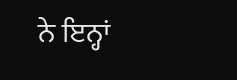ਨੇ ਇਨ੍ਹਾਂ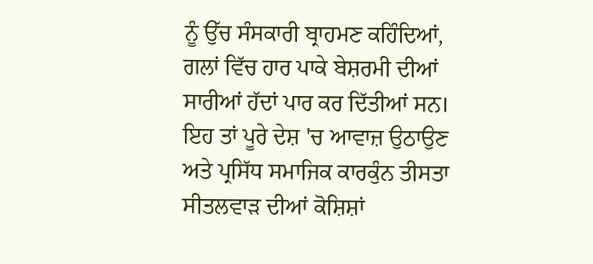ਨੂੰ ਉੱਚ ਸੰਸਕਾਰੀ ਬ੍ਰਾਹਮਣ ਕਹਿੰਦਿਆਂ, ਗਲਾਂ ਵਿੱਚ ਹਾਰ ਪਾਕੇ ਬੇਸ਼ਰਮੀ ਦੀਆਂ ਸਾਰੀਆਂ ਹੱਦਾਂ ਪਾਰ ਕਰ ਦਿੱਤੀਆਂ ਸਨ। ਇਹ ਤਾਂ ਪੂਰੇ ਦੇਸ਼ 'ਚ ਆਵਾਜ਼ ਉਠਾਉਣ ਅਤੇ ਪ੍ਰਸਿੱਧ ਸਮਾਜਿਕ ਕਾਰਕੁੰਨ ਤੀਸਤਾ ਸੀਤਲਵਾੜ ਦੀਆਂ ਕੋਸ਼ਿਸ਼ਾਂ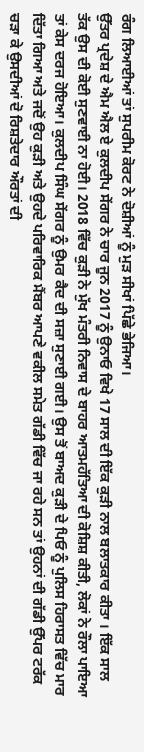ਰੰਗ ਲਿਆਈਆਂ ਤਾਂ ਸੁਪਰੀਮ ਕੋਰਟ ਨੇ ਦੋਸ਼ੀਆਂ ਨੂੰ ਮੁੜ ਸੀਖਾਂ ਪਿੱਛੇ ਭੇਜਿਆ।
ਉੱਤਰ ਪ੍ਰਦੇਸ਼ ਦੇ ਐਮ ਐਲ ਏ ਕੁਲਦੀਪ ਸੇਂਗਰ ਨੇ ਚਾਰ ਜੂਨ 2017 ਨੂੰ ਉਨਾਓ ਵਿਖੇ 17 ਸਾਲ ਦੀ ਇੱਕ ਕੁੜੀ ਨਾਲ ਬਲਾਤਕਾਰ ਕੀਤਾ । ਇੱਕ ਸਾਲ ਤੱਕ ਉਸ ਦੀ ਕੋਈ ਸੁਣਵਾਈ ਨਾ ਹੋਈ। 2018 ਵਿੱਚ ਕੁੜੀ ਨੇ ਮੁੱਖ ਮੰਤਰੀ ਨਿਵਾਸ ਦੇ ਬਾਹਰ ਆਤਮਹੱਤਿਆ ਦੀ ਕੋਸ਼ਿਸ਼ ਕੀਤੀ, ਲੋਕਾਂ ਨੇ ਰੌਲਾ ਪਾਇਆ ਤਾਂ ਕੇਸ ਦਰਜ ਹੋਇਆ। ਕੁਲਦੀਪ ਸਿੰਘ ਸੇਂਗਰ ਨੂੰ ਉਮਰ ਕੈਦ ਦੀ ਸਜ਼ਾ ਸੁਣਾਈ ਗਈ। ਉਸ ਤੋਂ ਬਾਅਦ ਕੁੜੀ ਦੇ ਪਿਓ ਨੂੰ ਪੁਲਿਸ ਹਿਰਾਸਤ ਵਿੱਚ ਮਾਰ ਦਿੱਤਾ ਗਿਆ ਅਤੇ ਜਦੋਂ ਉਹ ਕੁੜੀ ਅਤੇ ਉਹਦੇ ਪਰਿਵਾਰਿਕ ਮੈਂਬਰ ਆਪਣੇ ਵਕੀਲ ਸਮੇਤ ਗੱਡੀ ਵਿੱਚ ਜਾ ਰਹੇ ਸਨ ਤਾਂ ਉਹਨਾਂ ਦੀ ਗੱਡੀ ਉੱਪਰ ਟਰੱਕ ਚੜਾ ਕੇ ਉਸਦੀਆਂ ਦੋ ਰਿਸ਼ਤੇਦਾਰ ਔਰਤਾਂ ਦੀ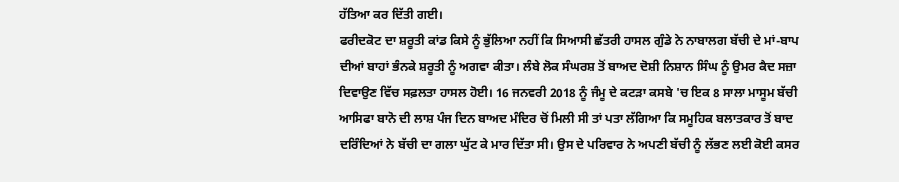ਹੱਤਿਆ ਕਰ ਦਿੱਤੀ ਗਈ।
ਫਰੀਦਕੋਟ ਦਾ ਸ਼ਰੂਤੀ ਕਾਂਡ ਕਿਸੇ ਨੂੰ ਭੁੱਲਿਆ ਨਹੀਂ ਕਿ ਸਿਆਸੀ ਛੱਤਰੀ ਹਾਸਲ ਗੁੰਡੇ ਨੇ ਨਾਬਾਲਗ ਬੱਚੀ ਦੇ ਮਾਂ-ਬਾਪ ਦੀਆਂ ਬਾਹਾਂ ਭੰਨਕੇ ਸ਼ਰੂਤੀ ਨੂੰ ਅਗਵਾ ਕੀਤਾ। ਲੰਬੇ ਲੋਕ ਸੰਘਰਸ਼ ਤੋਂ ਬਾਅਦ ਦੋਸ਼ੀ ਨਿਸ਼ਾਨ ਸਿੰਘ ਨੂੰ ਉਮਰ ਕੈਦ ਸਜ਼ਾ ਦਿਵਾਉਣ ਵਿੱਚ ਸਫ਼ਲਤਾ ਹਾਸਲ ਹੋਈ। 16 ਜਨਵਰੀ 2018 ਨੂੰ ਜੰਮੂ ਦੇ ਕਟੜਾ ਕਸਬੇ 'ਚ ਇਕ 8 ਸਾਲਾ ਮਾਸੂਮ ਬੱਚੀ ਆਸਿਫਾ ਬਾਨੋ ਦੀ ਲਾਸ਼ ਪੰਜ ਦਿਨ ਬਾਅਦ ਮੰਦਿਰ ਚੋਂ ਮਿਲੀ ਸੀ ਤਾਂ ਪਤਾ ਲੱਗਿਆ ਕਿ ਸਮੂਹਿਕ ਬਲਾਤਕਾਰ ਤੋਂ ਬਾਦ ਦਰਿੰਦਿਆਂ ਨੇ ਬੱਚੀ ਦਾ ਗਲਾ ਘੁੱਟ ਕੇ ਮਾਰ ਦਿੱਤਾ ਸੀ। ਉਸ ਦੇ ਪਰਿਵਾਰ ਨੇ ਅਪਣੀ ਬੱਚੀ ਨੂੰ ਲੱਭਣ ਲਈ ਕੋਈ ਕਸਰ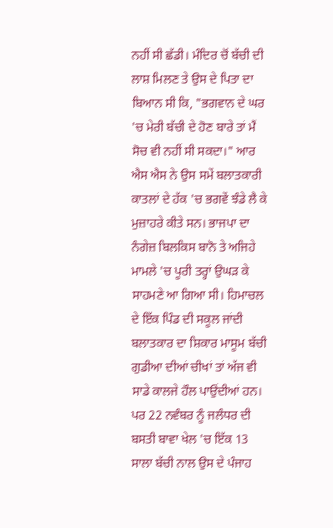ਨਹੀਂ ਸੀ ਛੱਡੀ। ਮੰਦਿਰ ਚੋਂ ਬੱਚੀ ਦੀ ਲਾਸ਼ ਮਿਲਣ ਤੇ ਉਸ ਦੇ ਪਿਤਾ ਦਾ ਬਿਆਨ ਸੀ ਕਿ, "ਭਗਵਾਨ ਦੇ ਘਰ 'ਚ ਮੇਰੀ ਬੱਚੀ ਦੇ ਹੋਣ ਬਾਰੇ ਤਾਂ ਮੈਂ ਸੋਚ ਵੀ ਨਹੀਂ ਸੀ ਸਕਦਾ।" ਆਰ ਐਸ ਐਸ ਨੇ ਉਸ ਸਮੇਂ ਬਲਾਤਕਾਰੀ ਕਾਤਲਾਂ ਦੇ ਹੱਕ 'ਚ ਭਗਵੇਂ ਝੰਡੇ ਲੈ ਕੇ ਮੁਜ਼ਾਹਰੇ ਕੀਤੇ ਸਨ। ਭਾਜਪਾ ਦਾ ਨੰਗੇਜ਼ ਬਿਲਕਿਸ ਬਾਨੋ ਤੇ ਅਜਿਹੇ ਮਾਮਲੇ 'ਚ ਪੂਰੀ ਤਰ੍ਹਾਂ ਉਘੜ ਕੇ ਸਾਹਮਣੇ ਆ ਗਿਆ ਸੀ। ਹਿਮਾਚਲ ਦੇ ਇੱਕ ਪਿੰਡ ਦੀ ਸਕੂਲ ਜਾਂਦੀ ਬਲਾਤਕਾਰ ਦਾ ਸ਼ਿਕਾਰ ਮਾਸੂਮ ਬੱਚੀ ਗੁਡੀਆ ਦੀਆਂ ਚੀਖਾਂ ਤਾਂ ਅੱਜ ਵੀ ਸਾਡੇ ਕਾਲਜੇ ਹੌਲ ਪਾਉਂਦੀਆਂ ਹਨ।
ਪਰ 22 ਨਵੰਬਰ ਨੂੰ ਜਲੰਧਰ ਦੀ ਬਸਤੀ ਬਾਵਾ ਖੇਲ 'ਚ ਇੱਕ 13 ਸਾਲਾ ਬੱਚੀ ਨਾਲ ਉਸ ਦੇ ਪੰਜਾਹ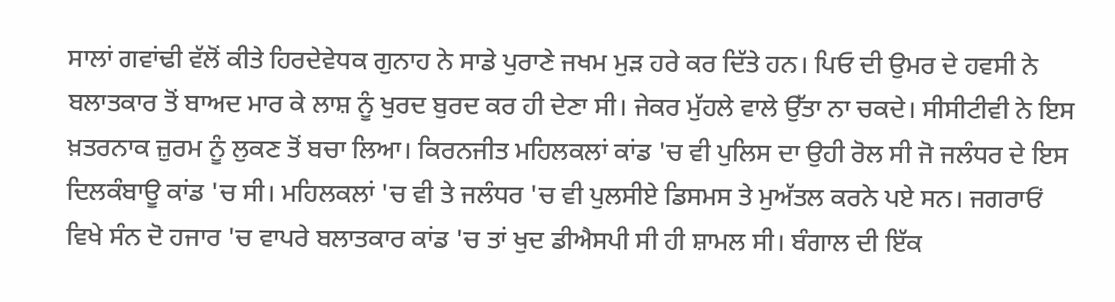ਸਾਲਾਂ ਗਵਾਂਢੀ ਵੱਲੋਂ ਕੀਤੇ ਹਿਰਦੇਵੇਧਕ ਗੁਨਾਹ ਨੇ ਸਾਡੇ ਪੁਰਾਣੇ ਜਖਮ ਮੁੜ ਹਰੇ ਕਰ ਦਿੱਤੇ ਹਨ। ਪਿਓ ਦੀ ਉਮਰ ਦੇ ਹਵਸੀ ਨੇ ਬਲਾਤਕਾਰ ਤੋਂ ਬਾਅਦ ਮਾਰ ਕੇ ਲਾਸ਼ ਨੂੰ ਖੁਰਦ ਬੁਰਦ ਕਰ ਹੀ ਦੇਣਾ ਸੀ। ਜੇਕਰ ਮੁੱਹਲੇ ਵਾਲੇ ਉੱਤਾ ਨਾ ਚਕਦੇ। ਸੀਸੀਟੀਵੀ ਨੇ ਇਸ ਖ਼ਤਰਨਾਕ ਜ਼ੁਰਮ ਨੂੰ ਲੁਕਣ ਤੋਂ ਬਚਾ ਲਿਆ। ਕਿਰਨਜੀਤ ਮਹਿਲਕਲਾਂ ਕਾਂਡ 'ਚ ਵੀ ਪੁਲਿਸ ਦਾ ਉਹੀ ਰੋਲ ਸੀ ਜੋ ਜਲੰਧਰ ਦੇ ਇਸ ਦਿਲਕੰਬਾਊ ਕਾਂਡ 'ਚ ਸੀ। ਮਹਿਲਕਲਾਂ 'ਚ ਵੀ ਤੇ ਜਲੰਧਰ 'ਚ ਵੀ ਪੁਲਸੀਏ ਡਿਸਮਸ ਤੇ ਮੁਅੱਤਲ ਕਰਨੇ ਪਏ ਸਨ। ਜਗਰਾਓਂ ਵਿਖੇ ਸੰਨ ਦੋ ਹਜਾਰ 'ਚ ਵਾਪਰੇ ਬਲਾਤਕਾਰ ਕਾਂਡ 'ਚ ਤਾਂ ਖੁਦ ਡੀਐਸਪੀ ਸੀ ਹੀ ਸ਼ਾਮਲ ਸੀ। ਬੰਗਾਲ ਦੀ ਇੱਕ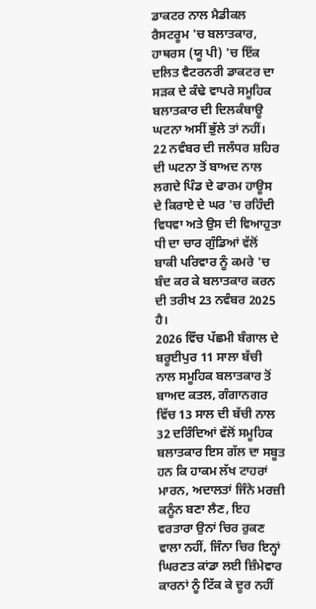ਡਾਕਟਰ ਨਾਲ ਮੈਡੀਕਲ ਰੈਸਟਰੂਮ 'ਚ ਬਲਾਤਕਾਰ, ਹਾਥਰਸ (ਯੂ ਪੀ) 'ਚ ਇੱਕ ਦਲਿਤ ਵੈਟਰਨਰੀ ਡਾਕਟਰ ਦਾ ਸੜਕ ਦੇ ਕੰਢੇ ਵਾਪਰੇ ਸਮੂਹਿਕ ਬਲਾਤਕਾਰ ਦੀ ਦਿਲਕੰਬਾਊ ਘਟਨਾ ਅਸੀਂ ਭੁੱਲੇ ਤਾਂ ਨਹੀਂ। 22 ਨਵੰਬਰ ਦੀ ਜਲੰਧਰ ਸ਼ਹਿਰ ਦੀ ਘਟਨਾ ਤੋਂ ਬਾਅਦ ਨਾਲ ਲਗਦੇ ਪਿੰਡ ਦੇ ਫਾਰਮ ਹਾਊਸ ਦੇ ਕਿਰਾਏ ਦੇ ਘਰ 'ਚ ਰਹਿੰਦੀ ਵਿਧਵਾ ਅਤੇ ਉਸ ਦੀ ਵਿਆਹੁਤਾ ਧੀ ਦਾ ਚਾਰ ਗੁੰਡਿਆਂ ਵੱਲੋਂ ਬਾਕੀ ਪਰਿਵਾਰ ਨੂੰ ਕਮਰੇ 'ਚ ਬੰਦ ਕਰ ਕੇ ਬਲਾਤਕਾਰ ਕਰਨ ਦੀ ਤਰੀਖ 23 ਨਵੰਬਰ 2025 ਹੈ।
2026 ਵਿੱਚ ਪੱਛਮੀ ਬੰਗਾਲ ਦੇ ਬਰੂਈਪੁਰ 11 ਸਾਲਾ ਬੱਚੀ ਨਾਲ ਸਮੂਹਿਕ ਬਲਾਤਕਾਰ ਤੋਂ ਬਾਅਦ ਕਤਲ, ਗੰਗਾਨਗਰ ਵਿੱਚ 13 ਸਾਲ ਦੀ ਬੱਚੀ ਨਾਲ 32 ਦਰਿੰਦਿਆਂ ਵੱਲੋਂ ਸਮੂਹਿਕ ਬਲਾਤਕਾਰ ਇਸ ਗੱਲ ਦਾ ਸਬੂਤ ਹਨ ਕਿ ਹਾਕਮ ਲੱਖ ਟਾਹਰਾਂ ਮਾਰਨ, ਅਦਾਲਤਾਂ ਜਿੰਨੇ ਮਰਜ਼ੀ ਕਨੂੰਨ ਬਣਾ ਲੈਣ, ਇਹ ਵਰਤਾਰਾ ਉਨਾਂ ਚਿਰ ਰੁਕਣ ਵਾਲਾ ਨਹੀਂ, ਜਿੰਨਾ ਚਿਰ ਇਨ੍ਹਾਂ ਘਿਰਣਤ ਕਾਂਡਾ ਲਈ ਜ਼ਿੰਮੇਵਾਰ ਕਾਰਨਾਂ ਨੂੰ ਟਿੱਕ ਕੇ ਦੂਰ ਨਹੀਂ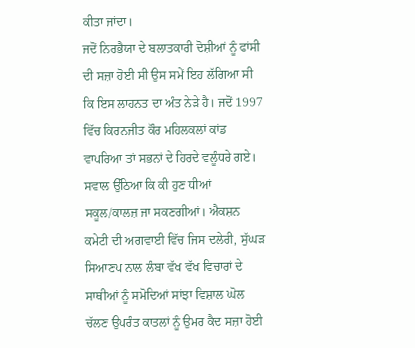ਕੀਤਾ ਜਾਂਦਾ।
ਜਦੋਂ ਨਿਰਭੈਯਾ ਦੇ ਬਲਾਤਕਾਰੀ ਦੋਸ਼ੀਆਂ ਨੂੰ ਫਾਂਸੀ ਦੀ ਸਜ਼ਾ ਹੋਈ ਸੀ ਉਸ ਸਮੇਂ ਇਹ ਲੱਗਿਆ ਸੀ ਕਿ ਇਸ ਲਾਹਨਤ ਦਾ ਅੰਤ ਨੇੜੇ ਹੈ। ਜਦੋਂ 1997 ਵਿੱਚ ਕਿਰਨਜੀਤ ਕੌਰ ਮਹਿਲਕਲਾਂ ਕਾਂਡ ਵਾਪਰਿਆ ਤਾਂ ਸਭਨਾਂ ਦੇ ਹਿਰਦੇ ਵਲੂੰਧਰੇ ਗਏ। ਸਵਾਲ ਉੱਠਿਆ ਕਿ ਕੀ ਹੁਣ ਧੀਆਂ ਸਕੂਲ/ਕਾਲਜ਼ ਜਾ ਸਕਣਗੀਆਂ। ਐਕਸ਼ਨ ਕਮੇਟੀ ਦੀ ਅਗਵਾਈ ਵਿੱਚ ਜਿਸ ਦਲੇਰੀ, ਸੁੱਘੜ ਸਿਆਣਪ ਨਾਲ ਲੰਬਾ ਵੱਖ ਵੱਖ ਵਿਚਾਰਾਂ ਦੇ ਸਾਥੀਆਂ ਨੂੰ ਸਮੋਦਿਆਂ ਸਾਂਝਾ ਵਿਸ਼ਾਲ ਘੋਲ ਚੱਲਣ ਉਪਰੰਤ ਕਾਤਲਾਂ ਨੂੰ ਉਮਰ ਕੈਦ ਸਜ਼ਾ ਹੋਈ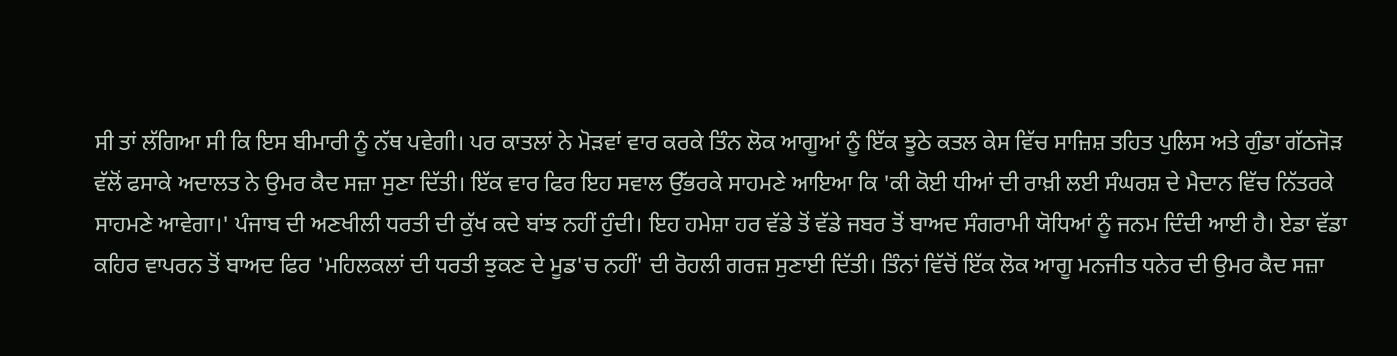ਸੀ ਤਾਂ ਲੱਗਿਆ ਸੀ ਕਿ ਇਸ ਬੀਮਾਰੀ ਨੂੰ ਨੱਥ ਪਵੇਗੀ। ਪਰ ਕਾਤਲਾਂ ਨੇ ਮੋੜਵਾਂ ਵਾਰ ਕਰਕੇ ਤਿੰਨ ਲੋਕ ਆਗੂਆਂ ਨੂੰ ਇੱਕ ਝੂਠੇ ਕਤਲ ਕੇਸ ਵਿੱਚ ਸਾਜ਼ਿਸ਼ ਤਹਿਤ ਪੁਲਿਸ ਅਤੇ ਗੁੰਡਾ ਗੱਠਜੋੜ ਵੱਲੋਂ ਫਸਾਕੇ ਅਦਾਲਤ ਨੇ ਉਮਰ ਕੈਦ ਸਜ਼ਾ ਸੁਣਾ ਦਿੱਤੀ। ਇੱਕ ਵਾਰ ਫਿਰ ਇਹ ਸਵਾਲ ਉੱਭਰਕੇ ਸਾਹਮਣੇ ਆਇਆ ਕਿ 'ਕੀ ਕੋਈ ਧੀਆਂ ਦੀ ਰਾਖ਼ੀ ਲਈ ਸੰਘਰਸ਼ ਦੇ ਮੈਦਾਨ ਵਿੱਚ ਨਿੱਤਰਕੇ ਸਾਹਮਣੇ ਆਵੇਗਾ।' ਪੰਜਾਬ ਦੀ ਅਣਖੀਲੀ ਧਰਤੀ ਦੀ ਕੁੱਖ ਕਦੇ ਬਾਂਝ ਨਹੀਂ ਹੁੰਦੀ। ਇਹ ਹਮੇਸ਼ਾ ਹਰ ਵੱਡੇ ਤੋਂ ਵੱਡੇ ਜਬਰ ਤੋਂ ਬਾਅਦ ਸੰਗਰਾਮੀ ਯੋਧਿਆਂ ਨੂੰ ਜਨਮ ਦਿੰਦੀ ਆਈ ਹੈ। ਏਡਾ ਵੱਡਾ ਕਹਿਰ ਵਾਪਰਨ ਤੋਂ ਬਾਅਦ ਫਿਰ 'ਮਹਿਲਕਲਾਂ ਦੀ ਧਰਤੀ ਝੁਕਣ ਦੇ ਮੂਡ'ਚ ਨਹੀਂ' ਦੀ ਰੋਹਲੀ ਗਰਜ਼ ਸੁਣਾਈ ਦਿੱਤੀ। ਤਿੰਨਾਂ ਵਿੱਚੋਂ ਇੱਕ ਲੋਕ ਆਗੂ ਮਨਜੀਤ ਧਨੇਰ ਦੀ ਉਮਰ ਕੈਦ ਸਜ਼ਾ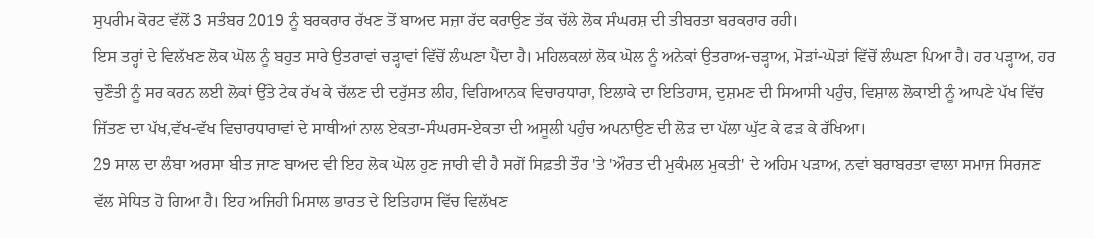ਸੁਪਰੀਮ ਕੋਰਟ ਵੱਲੋਂ 3 ਸਤੰਬਰ 2019 ਨੂੰ ਬਰਕਰਾਰ ਰੱਖਣ ਤੋਂ ਬਾਅਦ ਸਜ਼ਾ ਰੱਦ ਕਰਾਉਣ ਤੱਕ ਚੱਲੇ ਲੋਕ ਸੰਘਰਸ਼ ਦੀ ਤੀਬਰਤਾ ਬਰਕਰਾਰ ਰਹੀ।
ਇਸ ਤਰ੍ਹਾਂ ਦੇ ਵਿਲੱਖਣ ਲੋਕ ਘੋਲ ਨੂੰ ਬਹੁਤ ਸਾਰੇ ਉਤਰਾਵਾਂ ਚੜ੍ਹਾਵਾਂ ਵਿੱਚੋਂ ਲੰਘਣਾ ਪੈਂਦਾ ਹੈ। ਮਹਿਲਕਲਾਂ ਲੋਕ ਘੋਲ ਨੂੰ ਅਨੇਕਾਂ ਉਤਰਾਅ-ਚੜ੍ਹਾਅ, ਮੋੜਾਂ-ਘੋੜਾਂ ਵਿੱਚੋਂ ਲੰਘਣਾ ਪਿਆ ਹੈ। ਹਰ ਪੜ੍ਹਾਅ, ਹਰ ਚੁਣੌਤੀ ਨੂੰ ਸਰ ਕਰਨ ਲਈ ਲੋਕਾਂ ਉੱਤੇ ਟੇਕ ਰੱਖ ਕੇ ਚੱਲਣ ਦੀ ਦਰੁੱਸਤ ਲੀਹ, ਵਿਗਿਆਨਕ ਵਿਚਾਰਧਾਰਾ, ਇਲਾਕੇ ਦਾ ਇਤਿਹਾਸ, ਦੁਸ਼ਮਣ ਦੀ ਸਿਆਸੀ ਪਹੁੰਚ, ਵਿਸ਼ਾਲ ਲੋਕਾਈ ਨੂੰ ਆਪਣੇ ਪੱਖ ਵਿੱਚ ਜਿੱਤਣ ਦਾ ਪੱਖ,ਵੱਖ-ਵੱਖ ਵਿਚਾਰਧਾਰਾਵਾਂ ਦੇ ਸਾਥੀਆਂ ਨਾਲ ਏਕਤਾ-ਸੰਘਰਸ-ਏਕਤਾ ਦੀ ਅਸੂਲੀ ਪਹੁੰਚ ਅਪਨਾਉਣ ਦੀ ਲੋੜ ਦਾ ਪੱਲਾ ਘੁੱਟ ਕੇ ਫੜ ਕੇ ਰੱਖਿਆ।
29 ਸਾਲ ਦਾ ਲੰਬਾ ਅਰਸਾ ਬੀਤ ਜਾਣ ਬਾਅਦ ਵੀ ਇਹ ਲੋਕ ਘੋਲ ਹੁਣ ਜਾਰੀ ਵੀ ਹੈ ਸਗੋਂ ਸਿਫ਼ਤੀ ਤੌਰ 'ਤੇ 'ਔਰਤ ਦੀ ਮੁਕੰਮਲ ਮੁਕਤੀ' ਦੇ ਅਹਿਮ ਪੜਾਅ, ਨਵਾਂ ਬਰਾਬਰਤਾ ਵਾਲਾ ਸਮਾਜ ਸਿਰਜਣ ਵੱਲ ਸੇਧਿਤ ਹੋ ਗਿਆ ਹੈ। ਇਹ ਅਜਿਹੀ ਮਿਸਾਲ ਭਾਰਤ ਦੇ ਇਤਿਹਾਸ ਵਿੱਚ ਵਿਲੱਖਣ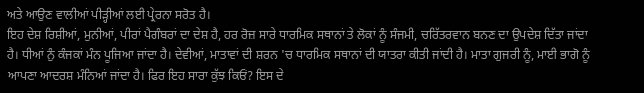ਅਤੇ ਆਉਣ ਵਾਲੀਆਂ ਪੀੜ੍ਹੀਆਂ ਲਈ ਪ੍ਰੇਰਨਾ ਸਰੋਤ ਹੈ।
ਇਹ ਦੇਸ਼ ਰਿਸ਼ੀਆਂ, ਮੁਨੀਆਂ, ਪੀਰਾਂ ਪੈਗੰਬਰਾਂ ਦਾ ਦੇਸ਼ ਹੈ, ਹਰ ਰੋਜ਼ ਸਾਰੇ ਧਾਰਮਿਕ ਸਥਾਨਾਂ ਤੇ ਲੋਕਾਂ ਨੂੰ ਸੰਜਮੀ, ਚਰਿੱਤਰਵਾਨ ਬਨਣ ਦਾ ਉਪਦੇਸ਼ ਦਿੱਤਾ ਜਾਂਦਾ ਹੈ। ਧੀਆਂ ਨੁੰ ਕੰਜਕਾਂ ਮੰਨ ਪੂਜਿਆ ਜਾਂਦਾ ਹੈ। ਦੇਵੀਆਂ, ਮਾਤਾਵਾਂ ਦੀ ਸ਼ਰਨ 'ਚ ਧਾਰਮਿਕ ਸਥਾਨਾਂ ਦੀ ਯਾਤਰਾ ਕੀਤੀ ਜਾਂਦੀ ਹੈ। ਮਾਤਾ ਗੁਜਰੀ ਨੂੰ, ਮਾਈ ਭਾਗੋ ਨੂੰ ਆਪਣਾ ਆਦਰਸ਼ ਮੰਨਿਆਂ ਜਾਂਦਾ ਹੈ। ਫਿਰ ਇਹ ਸਾਰਾ ਕੁੱਝ ਕਿਓਂ? ਇਸ ਦੇ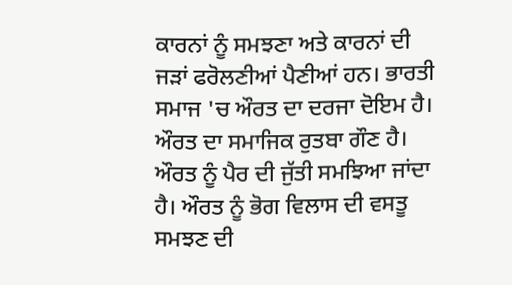ਕਾਰਨਾਂ ਨੂੰ ਸਮਝਣਾ ਅਤੇ ਕਾਰਨਾਂ ਦੀ ਜੜਾਂ ਫਰੋਲਣੀਆਂ ਪੈਣੀਆਂ ਹਨ। ਭਾਰਤੀ ਸਮਾਜ 'ਚ ਔਰਤ ਦਾ ਦਰਜਾ ਦੋਇਮ ਹੈ। ਔਰਤ ਦਾ ਸਮਾਜਿਕ ਰੁਤਬਾ ਗੌਣ ਹੈ। ਔਰਤ ਨੂੰ ਪੈਰ ਦੀ ਜੁੱਤੀ ਸਮਝਿਆ ਜਾਂਦਾ ਹੈ। ਔਰਤ ਨੂੰ ਭੋਗ ਵਿਲਾਸ ਦੀ ਵਸਤੂ ਸਮਝਣ ਦੀ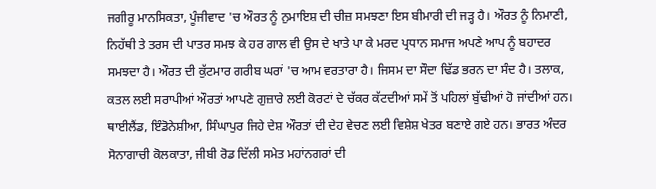ਜਗੀਰੂ ਮਾਨਸਿਕਤਾ, ਪੂੰਜੀਵਾਦ 'ਚ ਔਰਤ ਨੂੰ ਨੁਮਾਇਸ਼ ਦੀ ਚੀਜ਼ ਸਮਝਣਾ ਇਸ ਬੀਮਾਰੀ ਦੀ ਜੜ੍ਹ ਹੈ। ਔਰਤ ਨੂੰ ਨਿਮਾਣੀ, ਨਿਹੱਥੀ ਤੇ ਤਰਸ ਦੀ ਪਾਤਰ ਸਮਝ ਕੇ ਹਰ ਗਾਲ ਵੀ ਉਸ ਦੇ ਖਾਤੇ ਪਾ ਕੇ ਮਰਦ ਪ੍ਰਧਾਨ ਸਮਾਜ ਅਪਣੇ ਆਪ ਨੂੰ ਬਹਾਦਰ ਸਮਝਦਾ ਹੈ। ਔਰਤ ਦੀ ਕੁੱਟਮਾਰ ਗਰੀਬ ਘਰਾਂ 'ਚ ਆਮ ਵਰਤਾਰਾ ਹੈ। ਜਿਸਮ ਦਾ ਸੌਦਾ ਢਿੱਡ ਭਰਨ ਦਾ ਸੰਦ ਹੈ। ਤਲਾਕ, ਕਤਲ ਲਈ ਸਰਾਪੀਆਂ ਔਰਤਾਂ ਆਪਣੇ ਗੁਜ਼ਾਰੇ ਲਈ ਕੋਰਟਾਂ ਦੇ ਚੱਕਰ ਕੱਟਦੀਆਂ ਸਮੇਂ ਤੋਂ ਪਹਿਲਾਂ ਬੁੱਢੀਆਂ ਹੋ ਜਾਂਦੀਆਂ ਹਨ। ਥਾਈਲੈਂਡ, ਇੰਡੋਨੇਸ਼ੀਆ, ਸਿੰਘਾਪੁਰ ਜਿਹੇ ਦੇਸ਼ ਔਰਤਾਂ ਦੀ ਦੇਹ ਵੇਚਣ ਲਈ ਵਿਸ਼ੇਸ਼ ਖੇਤਰ ਬਣਾਏ ਗਏ ਹਨ। ਭਾਰਤ ਅੰਦਰ ਸੋਨਾਗਾਚੀ ਕੋਲਕਾਤਾ, ਜੀਬੀ ਰੋਡ ਦਿੱਲੀ ਸਮੇਤ ਮਹਾਂਨਗਰਾਂ ਦੀ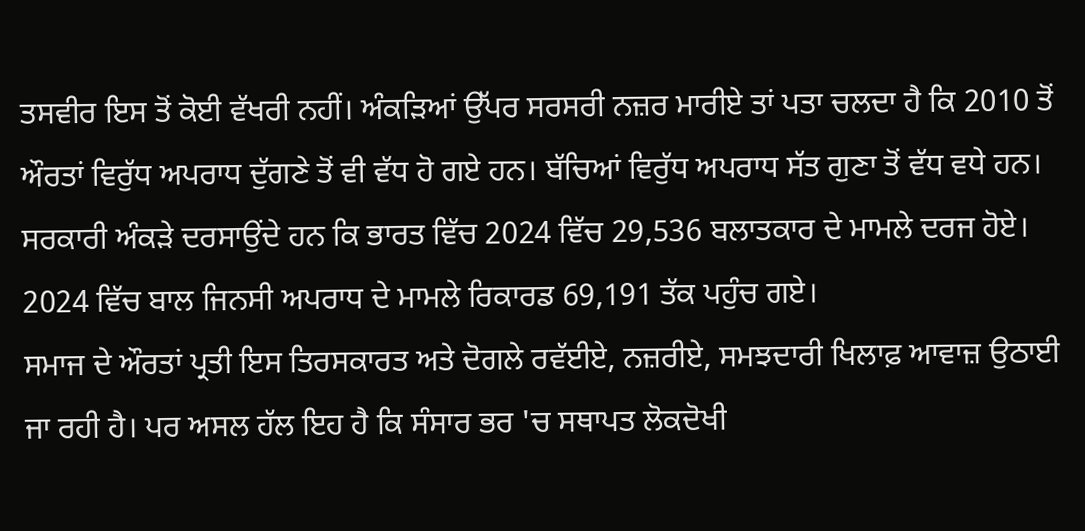ਤਸਵੀਰ ਇਸ ਤੋਂ ਕੋਈ ਵੱਖਰੀ ਨਹੀਂ। ਅੰਕੜਿਆਂ ਉੱਪਰ ਸਰਸਰੀ ਨਜ਼ਰ ਮਾਰੀਏ ਤਾਂ ਪਤਾ ਚਲਦਾ ਹੈ ਕਿ 2010 ਤੋਂ ਔਰਤਾਂ ਵਿਰੁੱਧ ਅਪਰਾਧ ਦੁੱਗਣੇ ਤੋਂ ਵੀ ਵੱਧ ਹੋ ਗਏ ਹਨ। ਬੱਚਿਆਂ ਵਿਰੁੱਧ ਅਪਰਾਧ ਸੱਤ ਗੁਣਾ ਤੋਂ ਵੱਧ ਵਧੇ ਹਨ। ਸਰਕਾਰੀ ਅੰਕੜੇ ਦਰਸਾਉਂਦੇ ਹਨ ਕਿ ਭਾਰਤ ਵਿੱਚ 2024 ਵਿੱਚ 29,536 ਬਲਾਤਕਾਰ ਦੇ ਮਾਮਲੇ ਦਰਜ ਹੋਏ। 2024 ਵਿੱਚ ਬਾਲ ਜਿਨਸੀ ਅਪਰਾਧ ਦੇ ਮਾਮਲੇ ਰਿਕਾਰਡ 69,191 ਤੱਕ ਪਹੁੰਚ ਗਏ।
ਸਮਾਜ ਦੇ ਔਰਤਾਂ ਪ੍ਰਤੀ ਇਸ ਤਿਰਸਕਾਰਤ ਅਤੇ ਦੋਗਲੇ ਰਵੱਈਏ, ਨਜ਼ਰੀਏ, ਸਮਝਦਾਰੀ ਖਿਲਾਫ਼ ਆਵਾਜ਼ ਉਠਾਈ ਜਾ ਰਹੀ ਹੈ। ਪਰ ਅਸਲ ਹੱਲ ਇਹ ਹੈ ਕਿ ਸੰਸਾਰ ਭਰ 'ਚ ਸਥਾਪਤ ਲੋਕਦੋਖੀ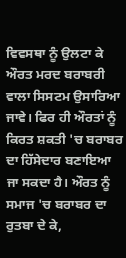ਵਿਵਸਥਾ ਨੂੰ ਉਲਟਾ ਕੇ ਔਰਤ ਮਰਦ ਬਰਾਬਰੀ ਵਾਲਾ ਸਿਸਟਮ ਉਸਾਰਿਆ ਜਾਵੇ। ਫਿਰ ਹੀ ਔਰਤਾਂ ਨੂੰ ਕਿਰਤ ਸ਼ਕਤੀ 'ਚ ਬਰਾਬਰ ਦਾ ਹਿੱਸੇਦਾਰ ਬਣਾਇਆ ਜਾ ਸਕਦਾ ਹੈ। ਔਰਤ ਨੂੰ ਸਮਾਜ 'ਚ ਬਰਾਬਰ ਦਾ ਰੁਤਬਾ ਦੇ ਕੇ,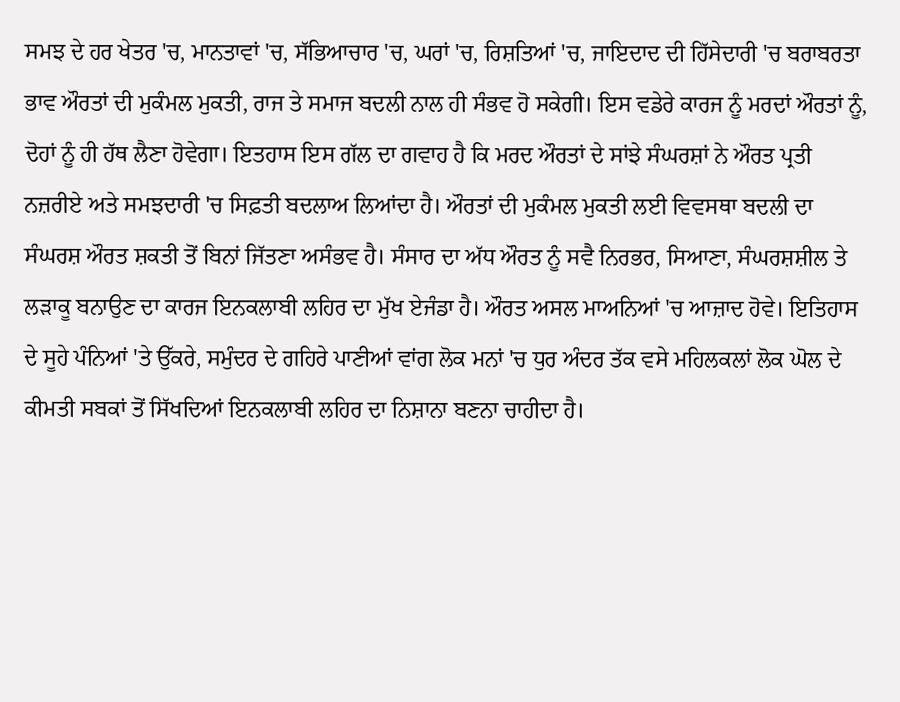ਸਮਝ ਦੇ ਹਰ ਖੇਤਰ 'ਚ, ਮਾਨਤਾਵਾਂ 'ਚ, ਸੱਭਿਆਚਾਰ 'ਚ, ਘਰਾਂ 'ਚ, ਰਿਸ਼ਤਿਆਂ 'ਚ, ਜਾਇਦਾਦ ਦੀ ਹਿੱਸੇਦਾਰੀ 'ਚ ਬਰਾਬਰਤਾ ਭਾਵ ਔਰਤਾਂ ਦੀ ਮੁਕੰਮਲ ਮੁਕਤੀ, ਰਾਜ ਤੇ ਸਮਾਜ ਬਦਲੀ ਨਾਲ ਹੀ ਸੰਭਵ ਹੋ ਸਕੇਗੀ। ਇਸ ਵਡੇਰੇ ਕਾਰਜ ਨੂੰ ਮਰਦਾਂ ਔਰਤਾਂ ਨੂੰ, ਦੋਹਾਂ ਨੂੰ ਹੀ ਹੱਥ ਲੈਣਾ ਹੋਵੇਗਾ। ਇਤਹਾਸ ਇਸ ਗੱਲ ਦਾ ਗਵਾਹ ਹੈ ਕਿ ਮਰਦ ਔਰਤਾਂ ਦੇ ਸਾਂਝੇ ਸੰਘਰਸ਼ਾਂ ਨੇ ਔਰਤ ਪ੍ਰਤੀ ਨਜ਼ਰੀਏ ਅਤੇ ਸਮਝਦਾਰੀ 'ਚ ਸਿਫ਼ਤੀ ਬਦਲਾਅ ਲਿਆਂਦਾ ਹੈ। ਔਰਤਾਂ ਦੀ ਮੁਕੰਮਲ ਮੁਕਤੀ ਲਈ ਵਿਵਸਥਾ ਬਦਲੀ ਦਾ ਸੰਘਰਸ਼ ਔਰਤ ਸ਼ਕਤੀ ਤੋਂ ਬਿਨਾਂ ਜਿੱਤਣਾ ਅਸੰਭਵ ਹੈ। ਸੰਸਾਰ ਦਾ ਅੱਧ ਔਰਤ ਨੂੰ ਸਵੈ ਨਿਰਭਰ, ਸਿਆਣਾ, ਸੰਘਰਸ਼ਸ਼ੀਲ ਤੇ ਲੜਾਕੂ ਬਨਾਉਣ ਦਾ ਕਾਰਜ ਇਨਕਲਾਬੀ ਲਹਿਰ ਦਾ ਮੁੱਖ ਏਜੰਡਾ ਹੈ। ਔਰਤ ਅਸਲ ਮਾਅਨਿਆਂ 'ਚ ਆਜ਼ਾਦ ਹੋਵੇ। ਇਤਿਹਾਸ ਦੇ ਸੂਹੇ ਪੰਨਿਆਂ 'ਤੇ ਉੱਕਰੇ, ਸਮੁੰਦਰ ਦੇ ਗਹਿਰੇ ਪਾਣੀਆਂ ਵਾਂਗ ਲੋਕ ਮਨਾਂ 'ਚ ਧੁਰ ਅੰਦਰ ਤੱਕ ਵਸੇ ਮਹਿਲਕਲਾਂ ਲੋਕ ਘੋਲ ਦੇ ਕੀਮਤੀ ਸਬਕਾਂ ਤੋਂ ਸਿੱਖਦਿਆਂ ਇਨਕਲਾਬੀ ਲਹਿਰ ਦਾ ਨਿਸ਼ਾਨਾ ਬਣਨਾ ਚਾਹੀਦਾ ਹੈ।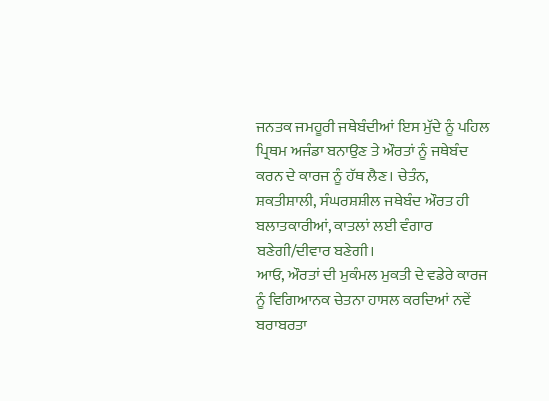ਜਨਤਕ ਜਮਹੂਰੀ ਜਥੇਬੰਦੀਆਂ ਇਸ ਮੁੱਦੇ ਨੂੰ ਪਹਿਲ ਪ੍ਰਿਥਮ ਅਜੰਡਾ ਬਨਾਉਣ ਤੇ ਔਰਤਾਂ ਨੂੰ ਜਥੇਬੰਦ ਕਰਨ ਦੇ ਕਾਰਜ ਨੂੰ ਹੱਥ ਲੈਣ। ਚੇਤੰਨ, ਸ਼ਕਤੀਸ਼ਾਲੀ, ਸੰਘਰਸ਼ਸ਼ੀਲ ਜਥੇਬੰਦ ਔਰਤ ਹੀ ਬਲਾਤਕਾਰੀਆਂ, ਕਾਤਲਾਂ ਲਈ ਵੰਗਾਰ ਬਣੇਗੀ/ਦੀਵਾਰ ਬਣੇਗੀ।
ਆਓ, ਔਰਤਾਂ ਦੀ ਮੁਕੰਮਲ ਮੁਕਤੀ ਦੇ ਵਡੇਰੇ ਕਾਰਜ ਨੂੰ ਵਿਗਿਆਨਕ ਚੇਤਨਾ ਹਾਸਲ ਕਰਦਿਆਂ ਨਵੇਂ ਬਰਾਬਰਤਾ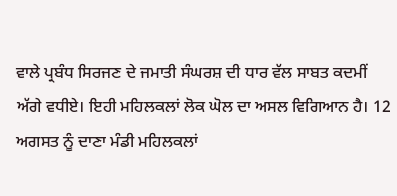ਵਾਲੇ ਪ੍ਰਬੰਧ ਸਿਰਜਣ ਦੇ ਜਮਾਤੀ ਸੰਘਰਸ਼ ਦੀ ਧਾਰ ਵੱਲ ਸਾਬਤ ਕਦਮੀਂ ਅੱਗੇ ਵਧੀਏ। ਇਹੀ ਮਹਿਲਕਲਾਂ ਲੋਕ ਘੋਲ ਦਾ ਅਸਲ ਵਿਗਿਆਨ ਹੈ। 12 ਅਗਸਤ ਨੂੰ ਦਾਣਾ ਮੰਡੀ ਮਹਿਲਕਲਾਂ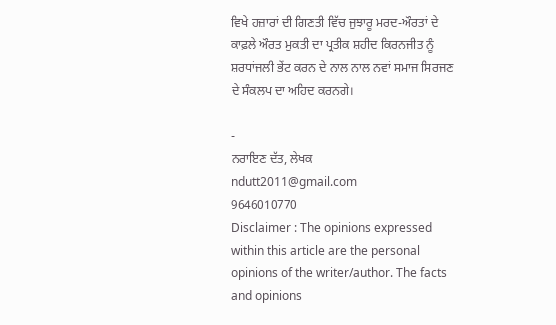ਵਿਖੇ ਹਜ਼ਾਰਾਂ ਦੀ ਗਿਣਤੀ ਵਿੱਚ ਜੁਝਾਰੂ ਮਰਦ-ਔਰਤਾਂ ਦੇ ਕਾਫ਼ਲੇ ਔਰਤ ਮੁਕਤੀ ਦਾ ਪ੍ਰਤੀਕ ਸ਼ਹੀਦ ਕਿਰਨਜੀਤ ਨੂੰ ਸ਼ਰਧਾਂਜਲੀ ਭੇਂਟ ਕਰਨ ਦੇ ਨਾਲ ਨਾਲ ਨਵਾਂ ਸਮਾਜ ਸਿਰਜਣ ਦੇ ਸੰਕਲਪ ਦਾ ਅਹਿਦ ਕਰਨਗੇ।

-
ਨਰਾਇਣ ਦੱਤ, ਲੇਖਕ
ndutt2011@gmail.com
9646010770
Disclaimer : The opinions expressed within this article are the personal opinions of the writer/author. The facts and opinions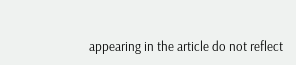appearing in the article do not reflect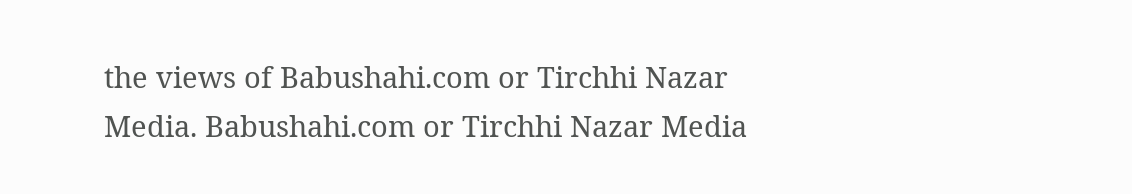the views of Babushahi.com or Tirchhi Nazar Media. Babushahi.com or Tirchhi Nazar Media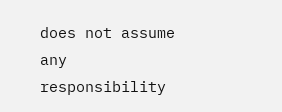does not assume any responsibility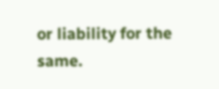or liability for the same.